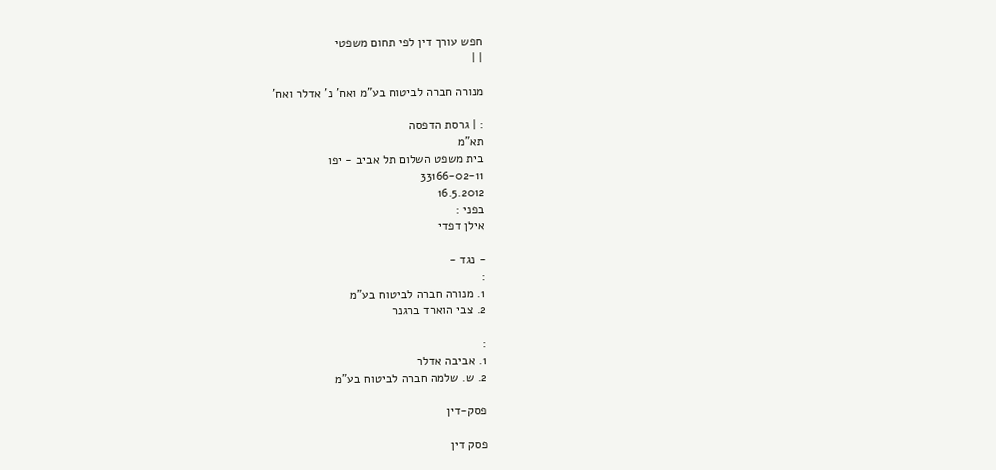חפש עורך דין לפי תחום משפטי
| |

מנורה חברה לביטוח בע"מ ואח' נ' אדלר ואח'

: | גרסת הדפסה
תא"מ
בית משפט השלום תל אביב - יפו
33166-02-11
16.5.2012
בפני :
אילן דפדי

- נגד -
:
1. מנורה חברה לביטוח בע"מ
2. צבי הוארד ברגנר

:
1. אביבה אדלר
2. ש. שלמה חברה לביטוח בע"מ

פסק-דין

פסק דין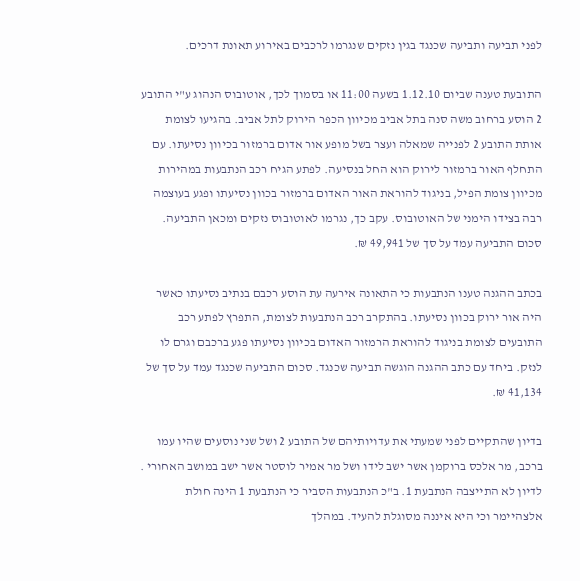לפני תביעה ותביעה שכנגד בגין נזקים שנגרמו לרכבים באירוע תאונת דרכים.

התובעת טענה שביום 1.12.10 בשעה 11:00 או בסמוך לכך, אוטובוס הנהוג ע"י התובע 2 הוסע ברחוב משה סנה בתל אביב מכיוון הכפר הירוק לתל אביב. בהגיעו לצומת אותת התובע 2 לפנייה שמאלה ועצר בשל מופע אור אדום ברמזור בכיוון נסיעתו. עם התחלף האור ברמזור לירוק הוא החל בנסיעה. לפתע הגיח רכב הנתבעות במהירות מכיוון צומת הפיל, בניגוד להוראת האור האדום ברמזור בכוון נסיעתו ופגע בעוצמה רבה בצידו הימני של האוטובוס. עקב כך, נגרמו לאוטובוס נזקים ומכאן התביעה. סכום התביעה עמד על סך של 49,941 ₪.

בכתב ההגנה טענו הנתבעות כי התאונה אירעה עת הוסע רכבם בנתיב נסיעתו כאשר היה אור ירוק בכוון נסיעתו. בהתקרב רכב הנתבעות לצומת, התפרץ לפתע רכב התובעים לצומת בניגוד להוראת הרמזור האדום בכיוון נסיעתו פגע ברכבם וגרם לו לנזק. ביחד עם כתב ההגנה הוגשה תביעה שכנגד. סכום התביעה שכנגד עמד על סך של 41,134 ₪.

בדיון שהתקיים לפני שמעתי את עדויותיהם של התובע 2 ושל שני נוסעים שהיו עמו ברכב, מר אלכס ברוקמן אשר ישב לידו ושל מר אמיר לוסטר אשר ישב במושב האחורי . לדיון לא התייצבה הנתבעת 1. ב"כ הנתבעות הסביר כי הנתבעת 1 הינה חולת אלצהיימר וכי היא איננה מסוגלת להעיד. במהלך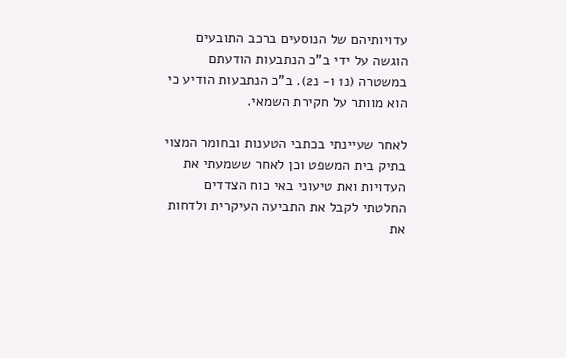עדויותיהם של הנוסעים ברכב התובעים הוגשה על ידי ב"כ הנתבעות הודעתם במשטרה (נ1 ו- נ2). ב"כ הנתבעות הודיע כי הוא מוותר על חקירת השמאי.

לאחר שעיינתי בכתבי הטענות ובחומר המצוי בתיק בית המשפט וכן לאחר ששמעתי את העדויות ואת טיעוני באי כוח הצדדים החלטתי לקבל את התביעה העיקרית ולדחות את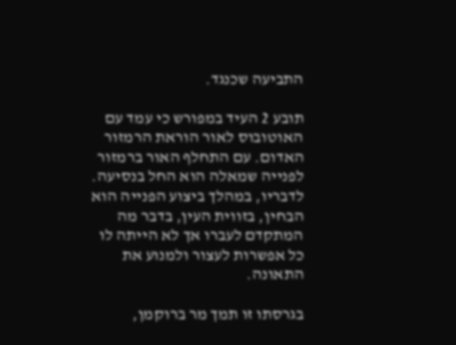התביעה שכנגד.

תובע 2 העיד במפורש כי עמד עם האוטובוס לאור הוראת הרמזור האדום. עם התחלף האור ברמזור לפנייה שמאלה הוא החל בנסיעה. לדבריו, במהלך ביצוע הפנייה הוא הבחין, בזווית העין, בדבר מה המתקדם לעברו אך לא הייתה לו כל אפשרות לעצור ולמנוע את התאונה.

בגרסתו זו תמך מר ברוקמן,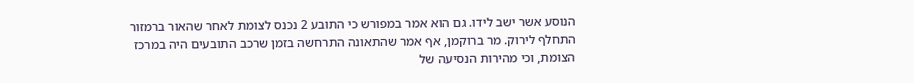הנוסע אשר ישב לידו. גם הוא אמר במפורש כי התובע 2 נכנס לצומת לאחר שהאור ברמזור התחלף לירוק. מר ברוקמן, אף אמר שהתאונה התרחשה בזמן שרכב התובעים היה במרכז הצומת, וכי מהירות הנסיעה של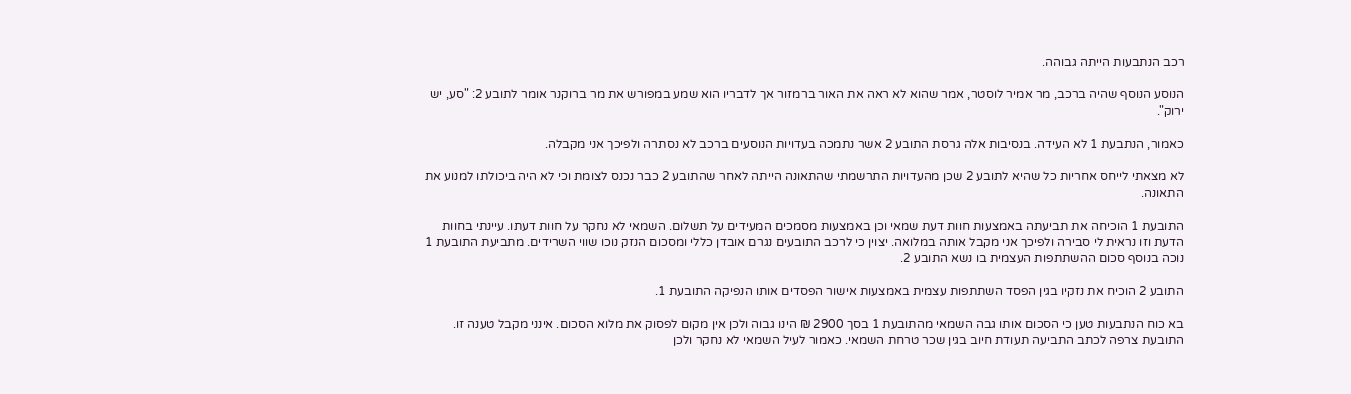רכב הנתבעות הייתה גבוהה.

הנוסע הנוסף שהיה ברכב, מר אמיר לוסטר, אמר שהוא לא ראה את האור ברמזור אך לדבריו הוא שמע במפורש את מר ברוקנר אומר לתובע 2: "סע, יש ירוק".

כאמור, הנתבעת 1 לא העידה. בנסיבות אלה גרסת התובע 2 אשר נתמכה בעדויות הנוסעים ברכב לא נסתרה ולפיכך אני מקבלה.

לא מצאתי לייחס אחריות כל שהיא לתובע 2 שכן מהעדויות התרשמתי שהתאונה הייתה לאחר שהתובע 2 כבר נכנס לצומת וכי לא היה ביכולתו למנוע את התאונה.

התובעת 1 הוכיחה את תביעתה באמצעות חוות דעת שמאי וכן באמצעות מסמכים המעידים על תשלום. השמאי לא נחקר על חוות דעתו. עיינתי בחוות הדעת וזו נראית לי סבירה ולפיכך אני מקבל אותה במלואה. יצוין כי לרכב התובעים נגרם אובדן כללי ומסכום הנזק נוכו שווי השרידים. מתביעת התובעת 1 נוכה בנוסף סכום ההשתתפות העצמית בו נשא התובע 2.

התובע 2 הוכיח את נזקיו בגין הפסד השתתפות עצמית באמצעות אישור הפסדים אותו הנפיקה התובעת 1.

בא כוח הנתבעות טען כי הסכום אותו גבה השמאי מהתובעת 1 בסך 2900 ₪ הינו גבוה ולכן אין מקום לפסוק את מלוא הסכום. אינני מקבל טענה זו. התובעת צרפה לכתב התביעה תעודת חיוב בגין שכר טרחת השמאי. כאמור לעיל השמאי לא נחקר ולכן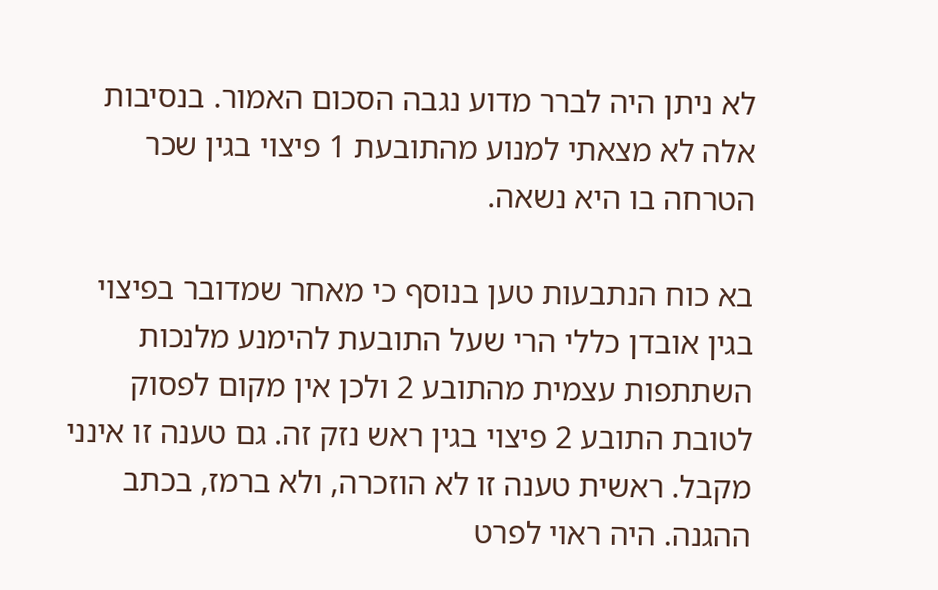לא ניתן היה לברר מדוע נגבה הסכום האמור. בנסיבות אלה לא מצאתי למנוע מהתובעת 1 פיצוי בגין שכר הטרחה בו היא נשאה.

בא כוח הנתבעות טען בנוסף כי מאחר שמדובר בפיצוי בגין אובדן כללי הרי שעל התובעת להימנע מלנכות השתתפות עצמית מהתובע 2 ולכן אין מקום לפסוק לטובת התובע 2 פיצוי בגין ראש נזק זה. גם טענה זו אינני מקבל. ראשית טענה זו לא הוזכרה, ולא ברמז, בכתב ההגנה. היה ראוי לפרט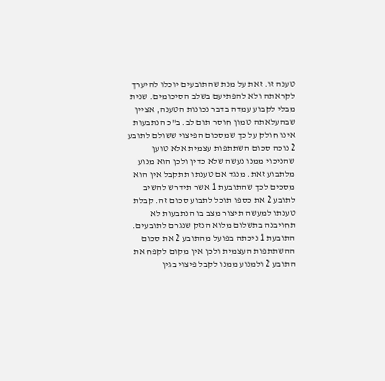טענה זו. זאת על מנת שהתובעים יוכלו להיערך לקראתה ולא להפתיעם בשלב הסיכומים. שנית מבלי לקבוע עמדה בדבר נכונות הטענה, אציין שבהעלאתה טמון חוסר תום לב. ב"כ הנתבעות אינו חולק על כך שמסכום הפיצוי ששולם לתובע 2 נוכה סכום השתתפות עצמית אלא טוען שהניכוי ממנו נעשה שלא כדין ולכן הוא מנוע מלתבוע זאת. מנגד אם טענתו תתקבל אין הוא מסכים לכך שהתובעת 1 אשר תידרש להשיב לתובע 2 את כספו תוכל לתבוע סכום זה. קבלת טענתו למעשה תיצור מצב בו הנתבעות לא תחויבנה בתשלום מלוא הנזק שנגרם לתובעים. התובעת 1 ניכתה בפועל מהתובע 2 את סכום ההשתתפות העצמית ולכן אין מקום לקפח את התובע 2 ולמנוע ממנו לקבל פיצוי בגין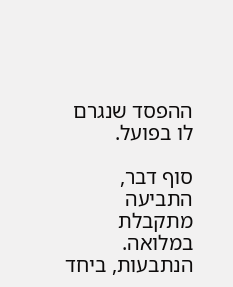ההפסד שנגרם לו בפועל.

סוף דבר, התביעה מתקבלת במלואה. הנתבעות, ביחד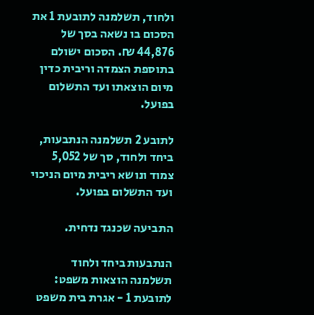ולחוד, תשלמנה לתובעת 1 את הסכום בו נשאה בסך של 44,876 ₪. הסכום ישולם בתוספת הצמדה וריבית כדין מיום הוצאתו ועד התשלום בפועל.

לתובע 2 תשלמנה הנתבעות, ביחד ולחוד, סך של 5,052 צמוד ונושא ריבית מיום הניכוי ועד התשלום בפועל.

התביעה שכנגד נדחית.

הנתבעות ביחד ולחוד תשלמנה הוצאות משפט: לתובעת 1 - אגרת בית משפט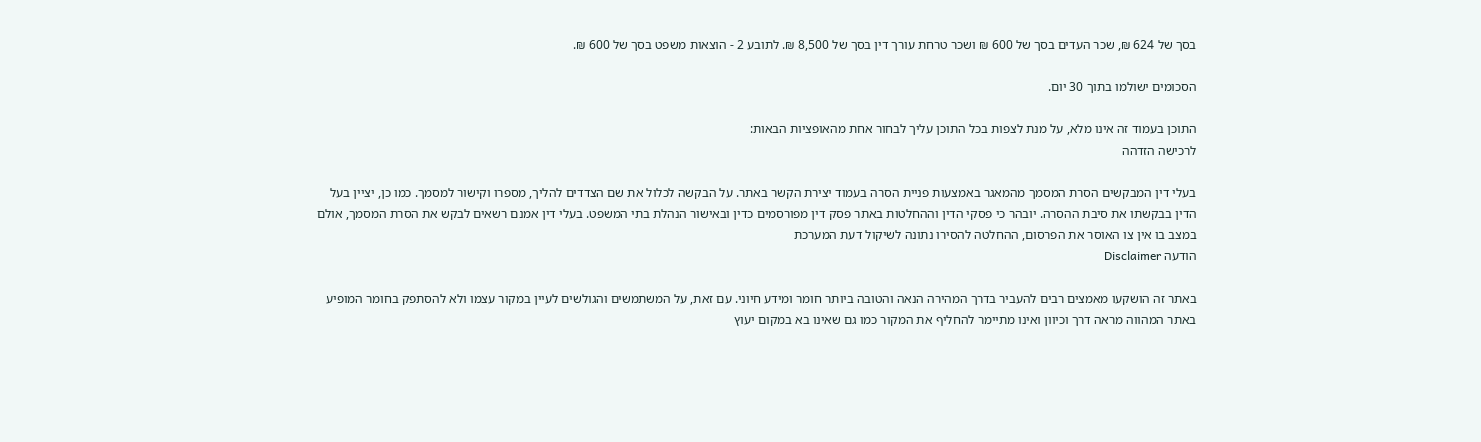בסך של 624 ₪, שכר העדים בסך של 600 ₪ ושכר טרחת עורך דין בסך של 8,500 ₪. לתובע 2 - הוצאות משפט בסך של 600 ₪.

הסכומים ישולמו בתוך 30 יום.

התוכן בעמוד זה אינו מלא, על מנת לצפות בכל התוכן עליך לבחור אחת מהאופציות הבאות:
לרכישה הזדהה

בעלי דין המבקשים הסרת המסמך מהמאגר באמצעות פניית הסרה בעמוד יצירת הקשר באתר. על הבקשה לכלול את שם הצדדים להליך, מספרו וקישור למסמך. כמו כן, יציין בעל הדין בבקשתו את סיבת ההסרה. יובהר כי פסקי הדין וההחלטות באתר פסק דין מפורסמים כדין ובאישור הנהלת בתי המשפט. בעלי דין אמנם רשאים לבקש את הסרת המסמך, אולם במצב בו אין צו האוסר את הפרסום, ההחלטה להסירו נתונה לשיקול דעת המערכת
הודעה Disclaimer

באתר זה הושקעו מאמצים רבים להעביר בדרך המהירה הנאה והטובה ביותר חומר ומידע חיוני. עם זאת, על המשתמשים והגולשים לעיין במקור עצמו ולא להסתפק בחומר המופיע באתר המהווה מראה דרך וכיוון ואינו מתיימר להחליף את המקור כמו גם שאינו בא במקום יעוץ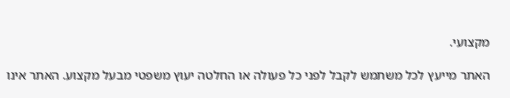מקצועי.

האתר מייעץ לכל משתמש לקבל לפני כל פעולה או החלטה יעוץ משפטי מבעל מקצוע. האתר אינו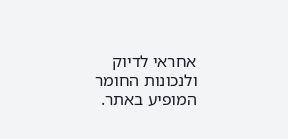אחראי לדיוק ולנכונות החומר המופיע באתר.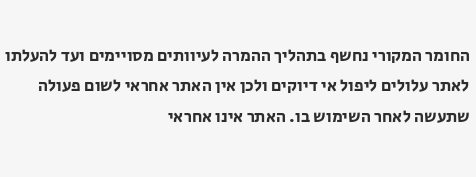החומר המקורי נחשף בתהליך ההמרה לעיוותים מסויימים ועד להעלתו לאתר עלולים ליפול אי דיוקים ולכן אין האתר אחראי לשום פעולה שתעשה לאחר השימוש בו. האתר אינו אחראי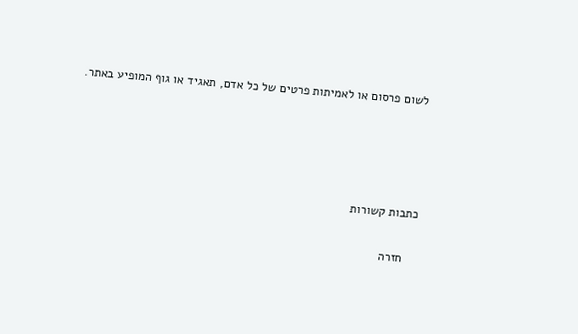לשום פרסום או לאמיתות פרטים של כל אדם, תאגיד או גוף המופיע באתר.




כתבות קשורות

    חזרה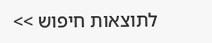לתוצאות חיפוש >>